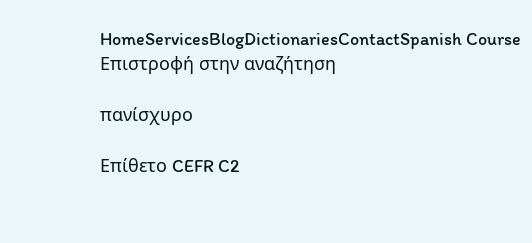HomeServicesBlogDictionariesContactSpanish Course
Επιστροφή στην αναζήτηση

πανίσχυρο

Επίθετο CEFR C2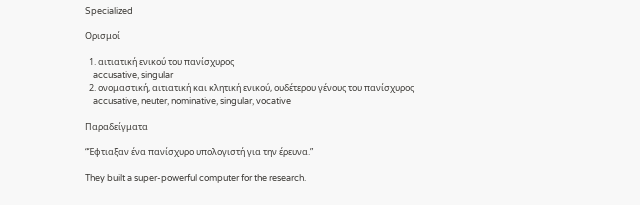Specialized

Ορισμοί

  1. αιτιατική ενικού του πανίσχυρος
    accusative, singular
  2. ονομαστική, αιτιατική και κλητική ενικού, ουδέτερου γένους του πανίσχυρος
    accusative, neuter, nominative, singular, vocative

Παραδείγματα

“Έφτιαξαν ένα πανίσχυρο υπολογιστή για την έρευνα.”

They built a super-powerful computer for the research.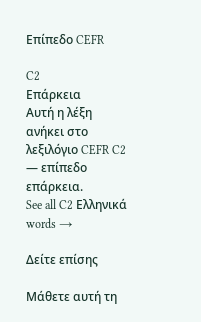Επίπεδο CEFR

C2
Επάρκεια
Αυτή η λέξη ανήκει στο λεξιλόγιο CEFR C2 — επίπεδο επάρκεια.
See all C2 Ελληνικά words →

Δείτε επίσης

Μάθετε αυτή τη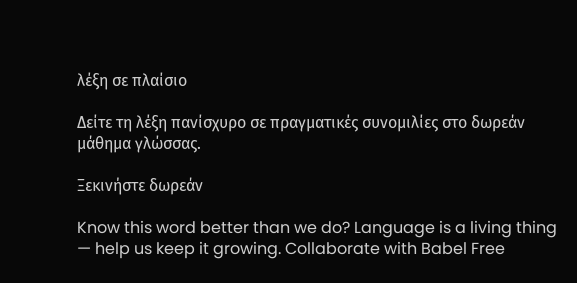λέξη σε πλαίσιο

Δείτε τη λέξη πανίσχυρο σε πραγματικές συνομιλίες στο δωρεάν μάθημα γλώσσας.

Ξεκινήστε δωρεάν

Know this word better than we do? Language is a living thing — help us keep it growing. Collaborate with Babel Free